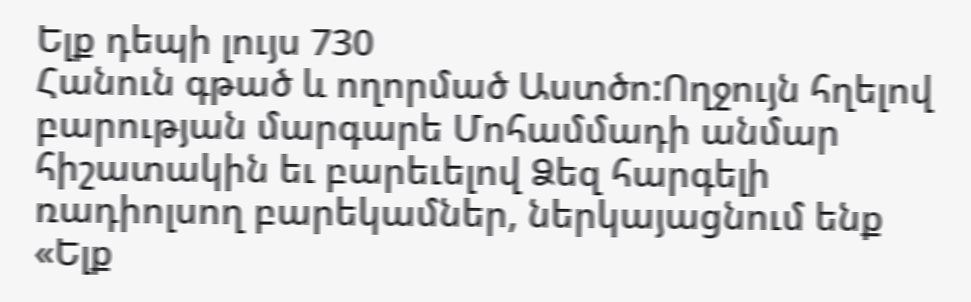Ելք դեպի լույս 730
Հանուն գթած և ողորմած Աստծո:Ողջույն հղելով բարության մարգարե Մոհամմադի անմար հիշատակին եւ բարեւելով Ձեզ հարգելի ռադիոլսող բարեկամներ, ներկայացնում ենք «Ելք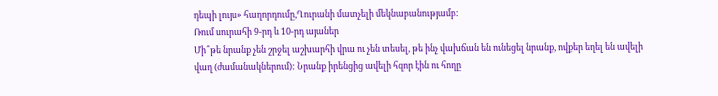դեպի լույս» հաղորդումը,Ղուրանի մատչելի մեկնաբանությամբ:
Ռում սուրահի 9-րդ և 10-րդ այաներ
Մի՞թե նրանք չեն շրջել աշխարհի վրա ու չեն տեսել, թե ինչ վախճան են ունեցել նրանք, ովքեր եղել են ավելի վաղ (ժամանակներում): Նրանք իրենցից ավելի հզոր էին ու հողը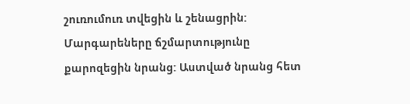շուռումուռ տվեցին և շենացրին: Մարգարեները ճշմարտությունը քարոզեցին նրանց: Աստված նրանց հետ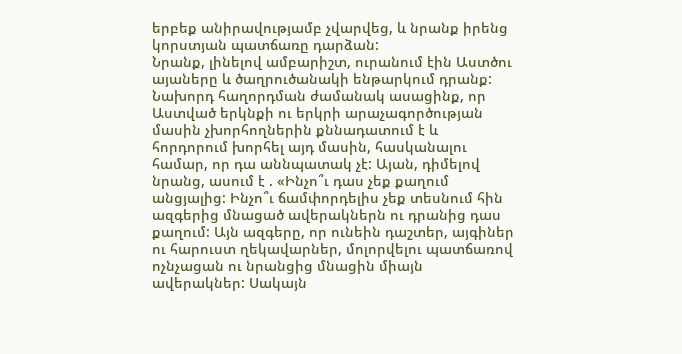երբեք անիրավությամբ չվարվեց, և նրանք իրենց կորստյան պատճառը դարձան:
Նրանք, լինելով ամբարիշտ, ուրանում էին Աստծու այաները և ծաղրուծանակի ենթարկում դրանք:
Նախորդ հաղորդման ժամանակ ասացինք, որ Աստված երկնքի ու երկրի արաչագործության մասին չխորհողներին քննադատում է և հորդորում խորհել այդ մասին, հասկանալու համար, որ դա աննպատակ չէ: Այան, դիմելով նրանց, ասում է . «Ինչո՞ւ դաս չեք քաղում անցյալից: Ինչո՞ւ ճամփորդելիս չեք տեսնում հին ազգերից մնացած ավերակներն ու դրանից դաս քաղում: Այն ազգերը, որ ունեին դաշտեր, այգիներ ու հարուստ ղեկավարներ, մոլորվելու պատճառով ոչնչացան ու նրանցից մնացին միայն ավերակներ: Սակայն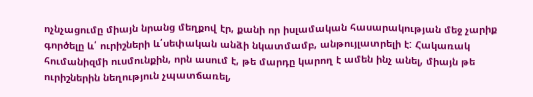ոչնչացումը միայն նրանց մեղքով էր, քանի որ իսլամական հասարակության մեջ չարիք գործելը և՛ ուրիշների և՛սեփական անձի նկատմամբ, անթույլատրելի է: Հակառակ հումանիզմի ուսմունքին, որն ասում է, թե մարդը կարող է ամեն ինչ անել, միայն թե ուրիշներին նեղություն չպատճառել,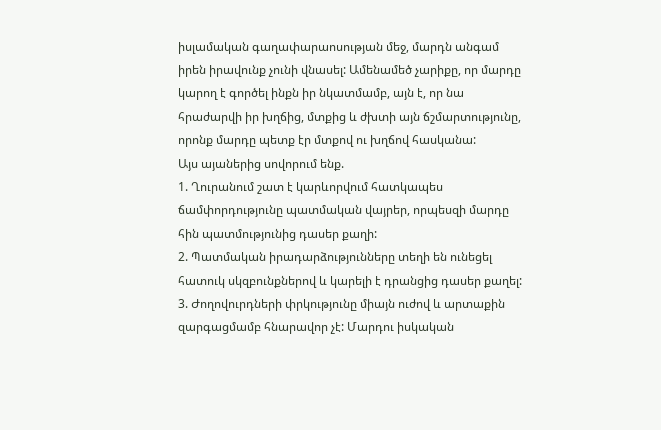իսլամական գաղափարաոսության մեջ, մարդն անգամ իրեն իրավունք չունի վնասել: Ամենամեծ չարիքը, որ մարդը կարող է գործել ինքն իր նկատմամբ, այն է, որ նա հրաժարվի իր խղճից, մտքից և ժխտի այն ճշմարտությունը, որոնք մարդը պետք էր մտքով ու խղճով հասկանա:
Այս այաներից սովորում ենք.
1. Ղուրանում շատ է կարևորվում հատկապես ճամփորդությունը պատմական վայրեր, որպեսզի մարդը հին պատմությունից դասեր քաղի:
2. Պատմական իրադարձությունները տեղի են ունեցել հատուկ սկզբունքներով և կարելի է դրանցից դասեր քաղել:
3. Ժողովուրդների փրկությունը միայն ուժով և արտաքին զարգացմամբ հնարավոր չէ: Մարդու իսկական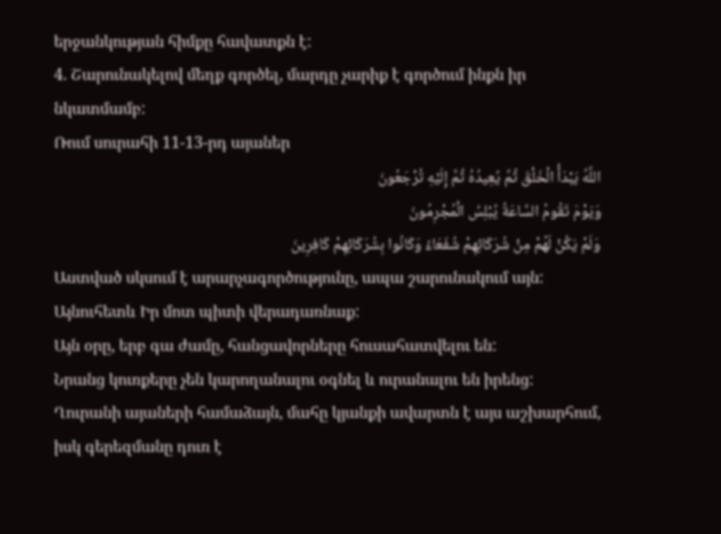երջանկության հիմքը հավատքն է:
4. Շարունակելով մեղք գործել, մարդը չարիք է գործում ինքն իր նկատմամբ:
Ռում սուրահի 11-13-րդ այաներ
اللَّهُ یَبْدَأُ الْخَلْقَ ثُمَّ یُعِیدُهُ ثُمَّ إِلَیْهِ تُرْجَعُونَ
وَیَوْمَ تَقُومُ السَّاعَةُ یُبْلِسُ الْمُجْرِمُونَ
وَلَمْ یَکُنْ لَهُمْ مِنْ شُرَکَائِهِمْ شُفَعَاءُ وَکَانُوا بِشُرَکَائِهِمْ کَافِرِینَ
Աստված սկսում է արարչագործությունը, ապա շարունակում այն: Այնուհետև Իր մոտ պիտի վերադառնաք:
Այն օրը, երբ գա ժամը, հանցավորները հուսահատվելու են:
Նրանց կուռքերը չեն կարողանալու օգնել և ուրանալու են իրենց:
Ղուրանի այաների համաձայն, մահը կյանքի ավարտն է այս աշխարհում, իսկ գերեզմանը դուռ է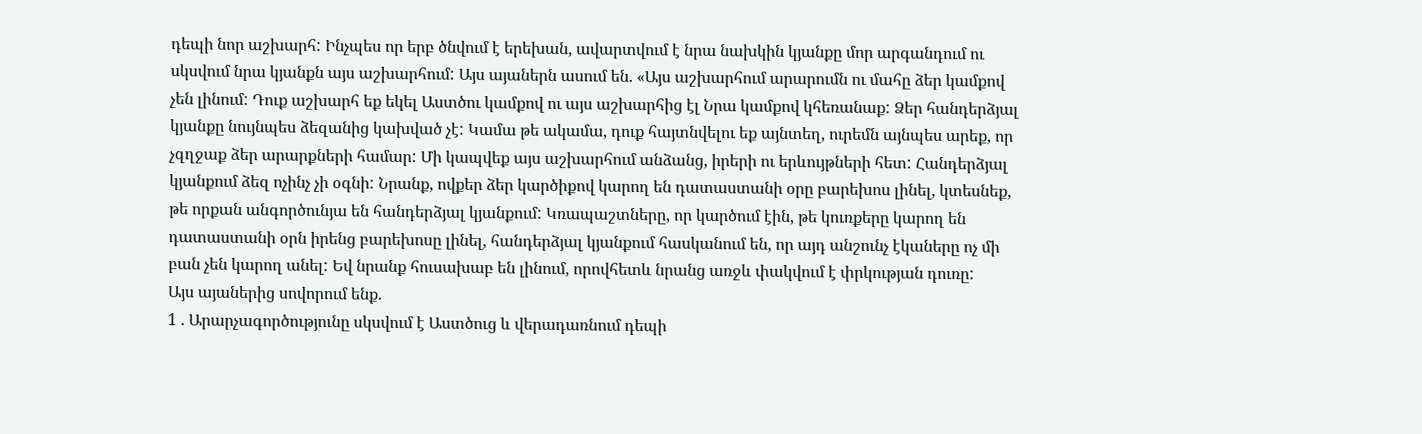դեպի նոր աշխարհ: Ինչպես որ երբ ծնվում է երեխան, ավարտվում է նրա նախկին կյանքը մոր արգանդում ու սկսվում նրա կյանքն այս աշխարհում: Այս այաներն ասում են. «Այս աշխարհում արարումն ու մահը ձեր կամքով չեն լինում: Դուք աշխարհ եք եկել Աստծու կամքով ու այս աշխարհից էլ Նրա կամքով կհեռանաք: Ձեր հանդերձյալ կյանքը նույնպես ձեզանից կախված չէ: Կամա թե ակամա, դուք հայտնվելու եք այնտեղ, ուրեմն այնպես արեք, որ չզղջաք ձեր արարքների համար: Մի կապվեք այս աշխարհում անձանց, իրերի ու երևույթների հետ: Հանդերձյալ կյանքում ձեզ ոչինչ չի օգնի: Նրանք, ովքեր ձեր կարծիքով կարող են դատաստանի օրը բարեխոս լինել, կտեսնեք, թե որքան անգործունյա են հանդերձյալ կյանքում: Կռապաշտները, որ կարծում էին, թե կուռքերը կարող են դատաստանի օրն իրենց բարեխոսը լինել, հանդերձյալ կյանքում հասկանում են, որ այդ անշունչ էկաները ոչ մի բան չեն կարող անել: Եվ նրանք հուսախաբ են լինում, որովհետև նրանց առջև փակվում է փրկության դուռը:
Այս այաներից սովորում ենք.
1 . Արարչագործությունը սկսվում է Աստծուց և վերադառնում դեպի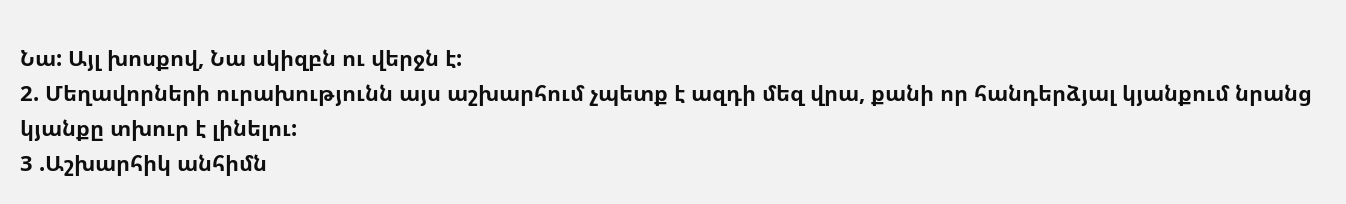Նա: Այլ խոսքով, Նա սկիզբն ու վերջն է:
2. Մեղավորների ուրախությունն այս աշխարհում չպետք է ազդի մեզ վրա, քանի որ հանդերձյալ կյանքում նրանց կյանքը տխուր է լինելու:
3 .Աշխարհիկ անհիմն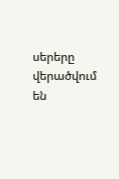սերերը վերածվում են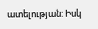ատելության: Իսկ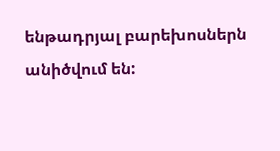ենթադրյալ բարեխոսներն անիծվում են: